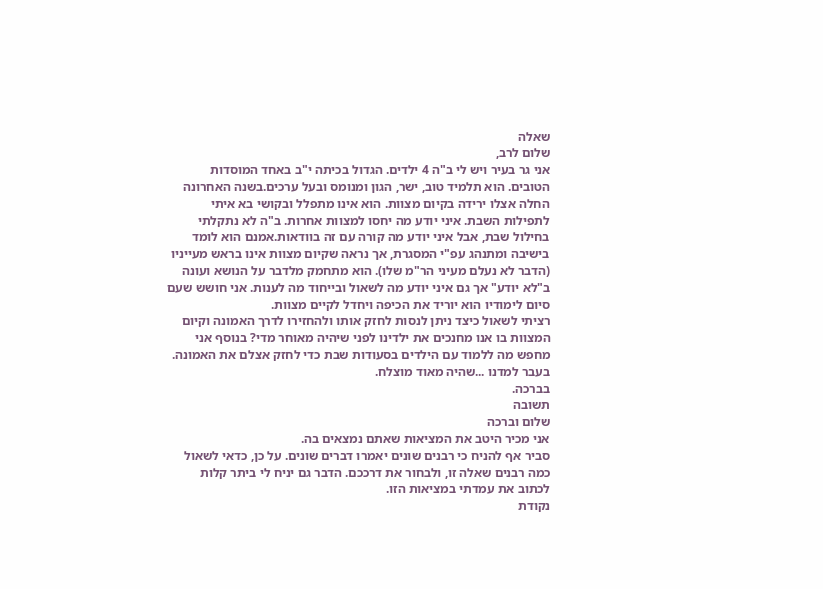שאלה
שלום לרב,
אני גר בעיר ויש לי ב"ה 4 ילדים. הגדול בכיתה י"ב באחד המוסדות הטובים. הוא תלמיד טוב, ישר, הגון ומנומס ובעל ערכים.בשנה האחרונה החלה אצלו ירידה בקיום מצוות. הוא אינו מתפלל ובקושי בא איתי לתפילות השבת. איני יודע מה יחסו למצוות אחרות. ב"ה לא נתקלתי בחילול שבת, אבל איני יודע מה קורה עם זה בוודאות.אמנם הוא לומד בישיבה ומתנהג עפ"י המסגרת, אך נראה שקיום מצוות אינו בראש מעייניו (הדבר לא נעלם מעיני הר"מ שלו). הוא מתחמק מלדבר על הנושא ועונה ב"לא יודע" אך גם איני יודע מה לשאול ובייחוד מה לענות. אני חושש שעם סיום לימודיו הוא יוריד את הכיפה ויחדל לקיים מצוות.
רציתי לשאול כיצד ניתן לנסות לחזק אותו ולהחזירו לדרך האמונה וקיום המצוות בו אנו מחנכים את ילדינו לפני שיהיה מאוחר מדי? בנוסף אני מחפש מה ללמוד עם הילדים בסעודות שבת כדי לחזק אצלם את האמונה. בעבר למדנו ...שהיה מאוד מוצלח.
בברכה.
תשובה
שלום וברכה
אני מכיר היטב את המציאות שאתם נמצאים בה.
סביר אף להניח כי רבנים שונים יאמרו דברים שונים. על כן, כדאי לשאול כמה רבנים שאלה זו, ולבחור את דרככם. הדבר גם יניח לי ביתר קלות לכתוב את עמדתי במציאות הזו.
נקודת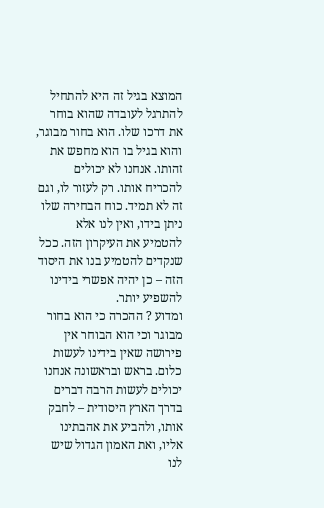המוצא בגיל זה היא להתחיל להתרגל לעובדה שהוא בוחר את דרכו שלו. הוא בחור מבוגר, והוא בגיל בו הוא מחפש את זהותו. אנחנו לא יכולים להכריח אותו. רק לעזור לו, וגם זה לא תמיד. כוח הבחירה שלו ניתן בידו, ואין לנו אלא להטמיע את העיקרון הזה. ככל שנקדים להטמיע בנו את היסוד הזה – כן יהיה אפשרי בידינו להשפיע יותר.
ומדוע ? ההכרה כי הוא בחור מבוגר וכי הוא הבוחר אין פירושה שאין בידינו לעשות כלום. בראש ובראשונה אנחנו יכולים לעשות הרבה דברים בדרך הארץ היסודית – לחבק אותו, ולהביע את אהבתינו אליו, ואת האמון הגדול שיש לנו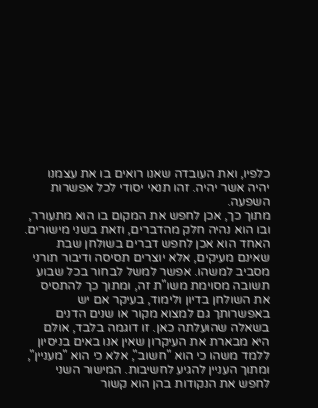כלפיו, ואת העובדה שאנו רואים בו את עצמנו יהיה אשר יהיה. זהו תנאי יסודי לכל אפשרות השפעה.
מתוך כך, אכן לחפש את המקום בו הוא מתעורר, ובו הוא נהיה חלק מהדברים, וזאת בשני מישורים. האחד הוא אכן לחפש דברים בשולחן שבת שאינם מעיקים, אלא יוצרים תסיסה ודיבור תורני מסביב למשהו. אפשר למשל לבחור בכל שבוע תשובה מסוימת משו"ת זה, ומתוך כך להתסיס את השולחן בדיון ולימוד, בעיקר אם יש באפשרותך גם למצוא מקור או שנים הדנים בשאלה שהועלתה כאן. זו דוגמה בלבד, אולם היא מבארת את העיקרון שאין אנו באים בניסיון ללמד משהו כי הוא "חשוב", אלא כי הוא "מעניין", ומתוך העניין להגיע לחשיבות. המישור השני לחפש את הנקודות בהן הוא קשור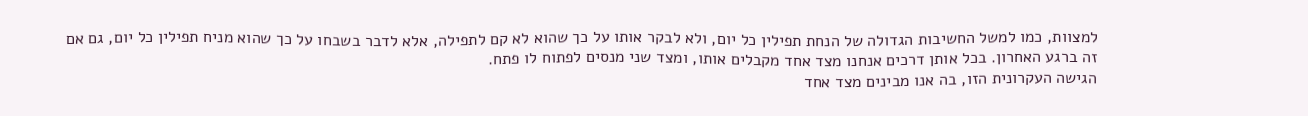למצוות, כמו למשל החשיבות הגדולה של הנחת תפילין כל יום, ולא לבקר אותו על כך שהוא לא קם לתפילה, אלא לדבר בשבחו על כך שהוא מניח תפילין כל יום, גם אם זה ברגע האחרון. בכל אותן דרכים אנחנו מצד אחד מקבלים אותו, ומצד שני מנסים לפתוח לו פתח.
הגישה העקרונית הזו, בה אנו מבינים מצד אחד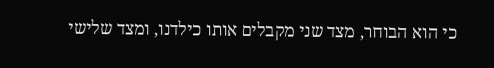כי הוא הבוחר, מצד שני מקבלים אותו כילדנו, ומצד שלישי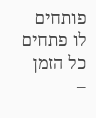פותחים לו פתחים כל הזמן –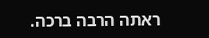ראתה הרבה ברכה.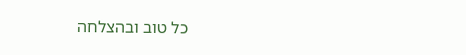כל טוב ובהצלחה